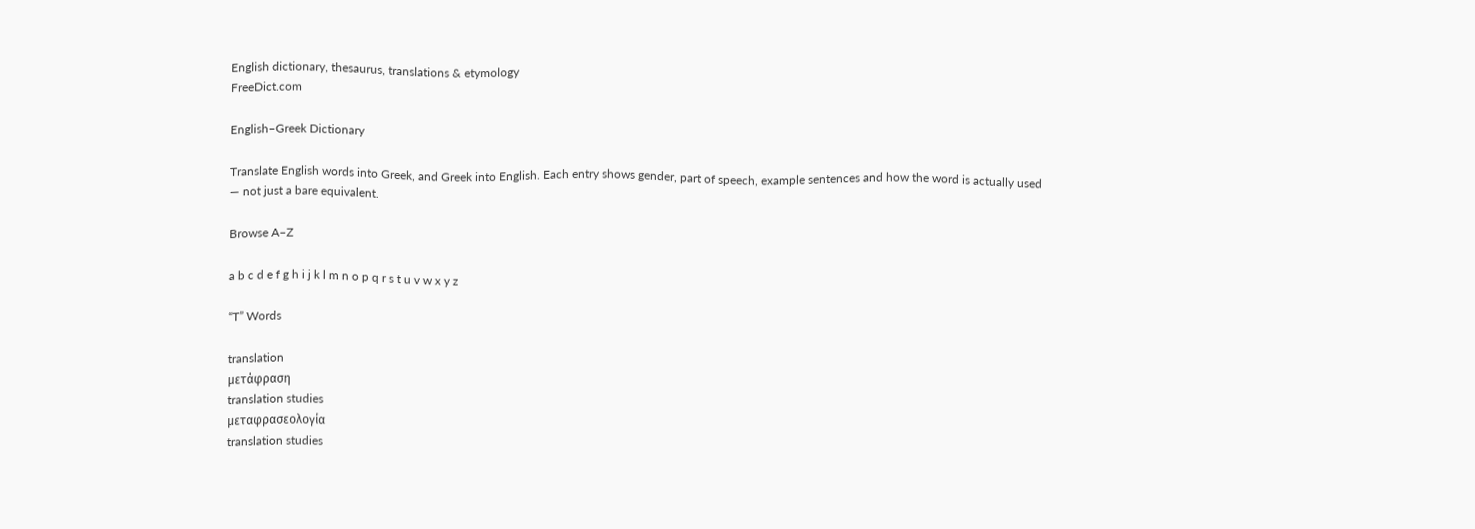English dictionary, thesaurus, translations & etymology
FreeDict.com

English–Greek Dictionary

Translate English words into Greek, and Greek into English. Each entry shows gender, part of speech, example sentences and how the word is actually used — not just a bare equivalent.

Browse A–Z

a b c d e f g h i j k l m n o p q r s t u v w x y z

“T” Words

translation
μετάφραση
translation studies
μεταφρασεολογία
translation studies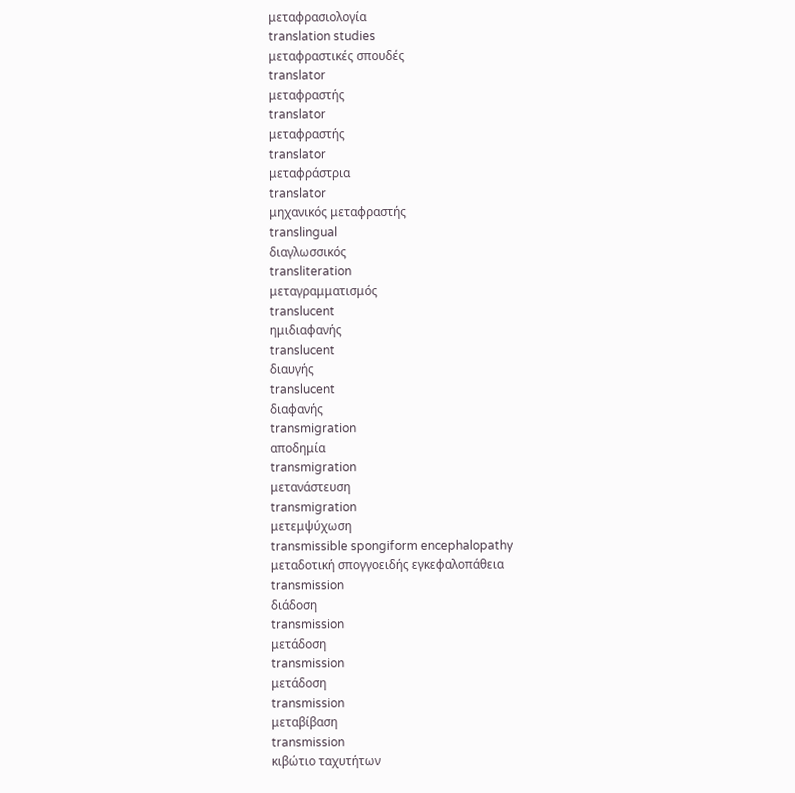μεταφρασιολογία
translation studies
μεταφραστικές σπουδές
translator
μεταφραστής
translator
μεταφραστής
translator
μεταφράστρια
translator
μηχανικός μεταφραστής
translingual
διαγλωσσικός
transliteration
μεταγραμματισμός
translucent
ημιδιαφανής
translucent
διαυγής
translucent
διαφανής
transmigration
αποδημία
transmigration
μετανάστευση
transmigration
μετεμψύχωση
transmissible spongiform encephalopathy
μεταδοτική σπογγοειδής εγκεφαλοπάθεια
transmission
διάδοση
transmission
μετάδοση
transmission
μετάδοση
transmission
μεταβίβαση
transmission
κιβώτιο ταχυτήτων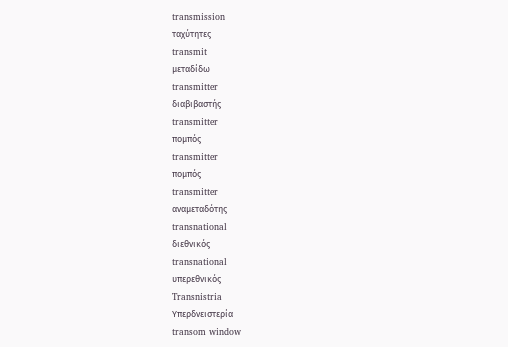transmission
ταχύτητες
transmit
μεταδίδω
transmitter
διαβιβαστής
transmitter
πομπός
transmitter
πομπός
transmitter
αναμεταδότης
transnational
διεθνικός
transnational
υπερεθνικός
Transnistria
Υπερδνειστερία
transom window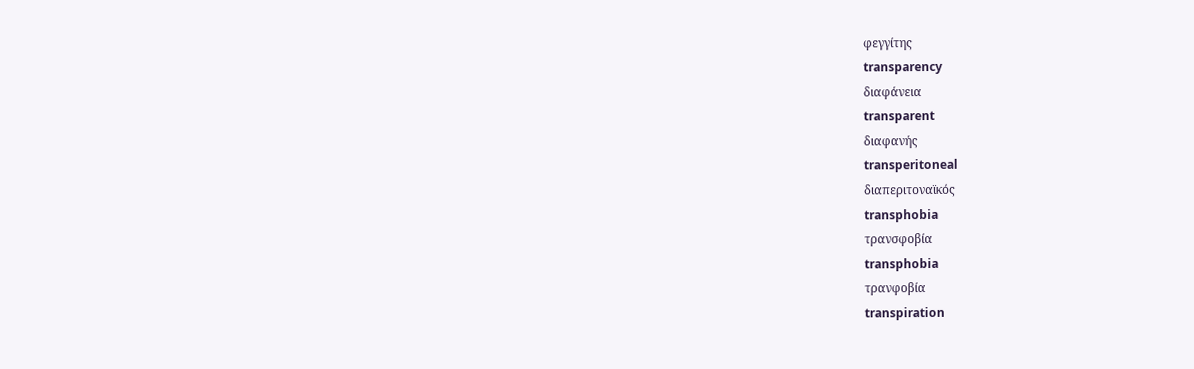φεγγίτης
transparency
διαφάνεια
transparent
διαφανής
transperitoneal
διαπεριτοναϊκός
transphobia
τρανσφοβία
transphobia
τρανφοβία
transpiration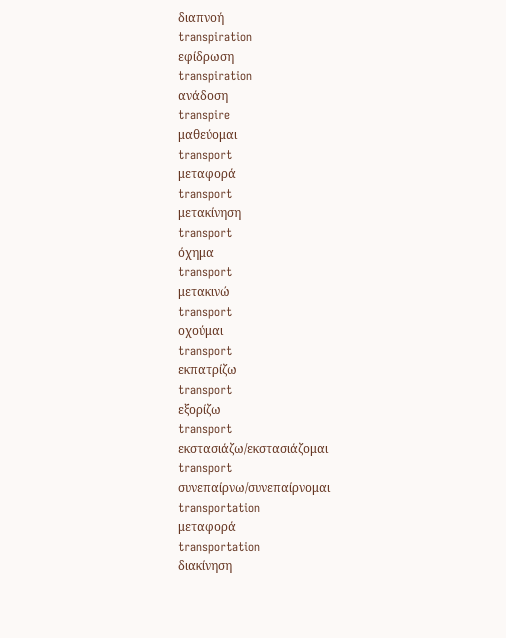διαπνοή
transpiration
εφίδρωση
transpiration
ανάδοση
transpire
μαθεύομαι
transport
μεταφορά
transport
μετακίνηση
transport
όχημα
transport
μετακινώ
transport
οχούμαι
transport
εκπατρίζω
transport
εξορίζω
transport
εκστασιάζω/εκστασιάζομαι
transport
συνεπαίρνω/συνεπαίρνομαι
transportation
μεταφορά
transportation
διακίνηση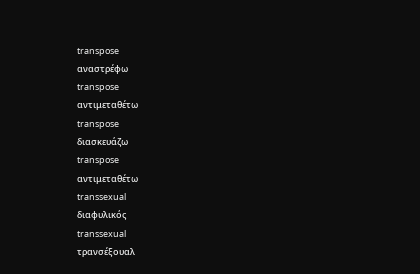transpose
αναστρέφω
transpose
αντιμεταθέτω
transpose
διασκευάζω
transpose
αντιμεταθέτω
transsexual
διαφυλικός
transsexual
τρανσέξουαλ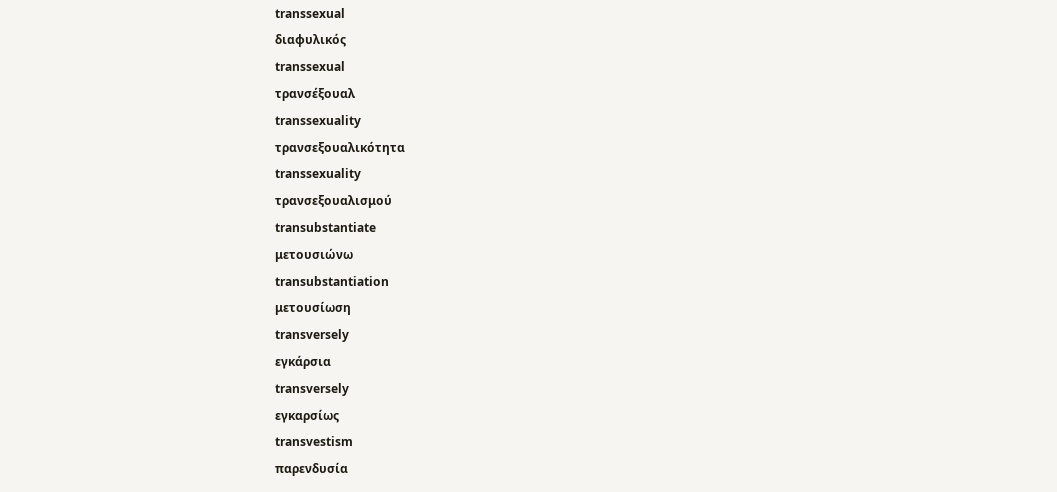transsexual
διαφυλικός
transsexual
τρανσέξουαλ
transsexuality
τρανσεξουαλικότητα
transsexuality
τρανσεξουαλισμού
transubstantiate
μετουσιώνω
transubstantiation
μετουσίωση
transversely
εγκάρσια
transversely
εγκαρσίως
transvestism
παρενδυσία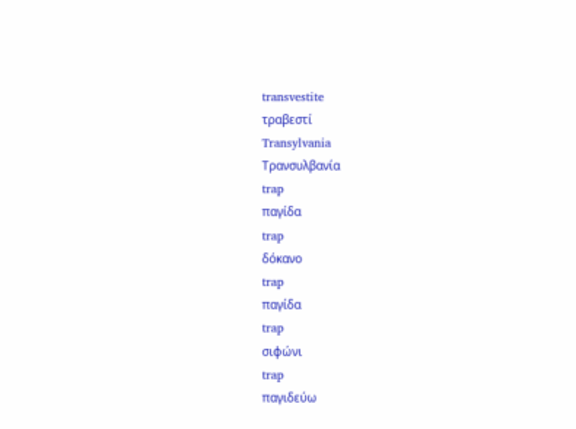transvestite
τραβεστί
Transylvania
Τρανσυλβανία
trap
παγίδα
trap
δόκανο
trap
παγίδα
trap
σιφώνι
trap
παγιδεύω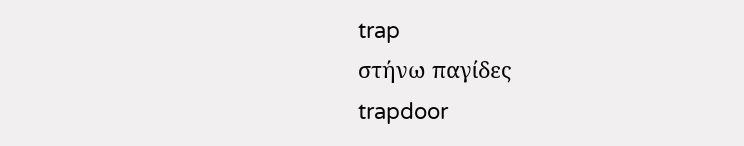trap
στήνω παγίδες
trapdoor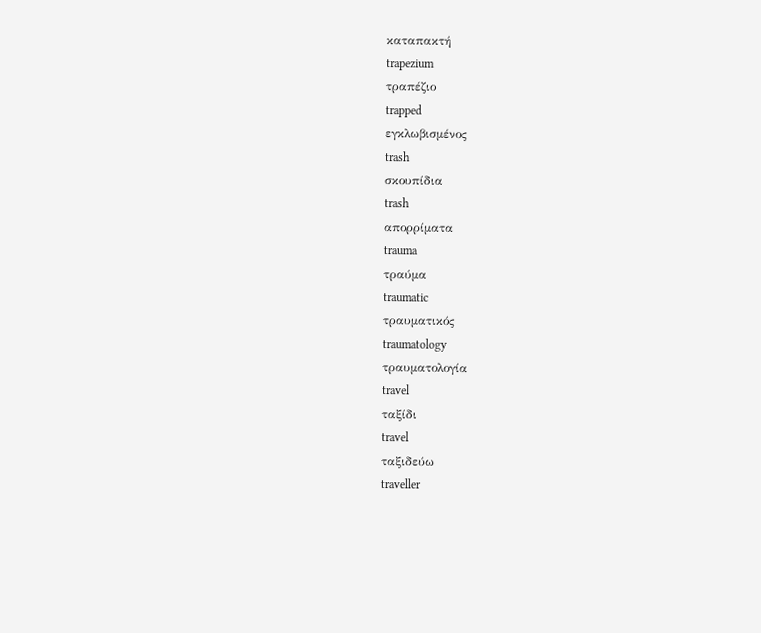καταπακτή
trapezium
τραπέζιο
trapped
εγκλωβισμένος
trash
σκουπίδια
trash
απορρίματα
trauma
τραύμα
traumatic
τραυματικός
traumatology
τραυματολογία
travel
ταξίδι
travel
ταξιδεύω
traveller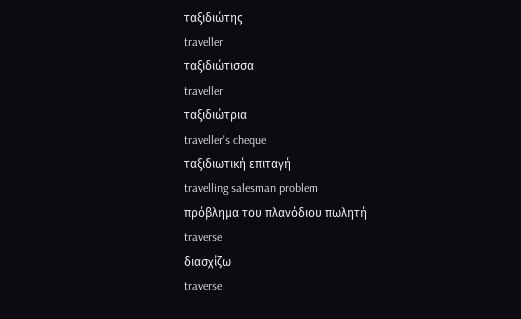ταξιδιώτης
traveller
ταξιδιώτισσα
traveller
ταξιδιώτρια
traveller's cheque
ταξιδιωτική επιταγή
travelling salesman problem
πρόβλημα του πλανόδιου πωλητή
traverse
διασχίζω
traverse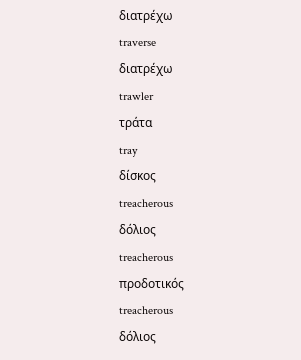διατρέχω
traverse
διατρέχω
trawler
τράτα
tray
δίσκος
treacherous
δόλιος
treacherous
προδοτικός
treacherous
δόλιος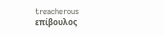treacherous
επίβουλος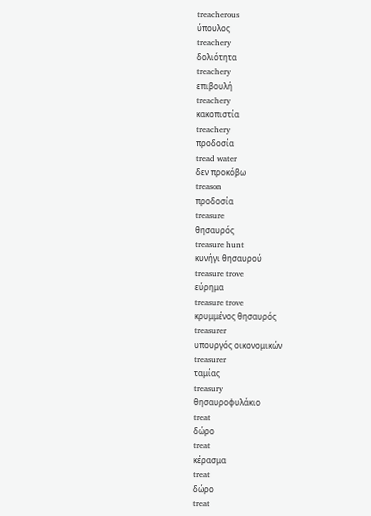treacherous
ύπουλος
treachery
δολιότητα
treachery
επιβουλή
treachery
κακοπιστία
treachery
προδοσία
tread water
δεν προκόβω
treason
προδοσία
treasure
θησαυρός
treasure hunt
κυνήγι θησαυρού
treasure trove
εύρημα
treasure trove
κρυμμένος θησαυρός
treasurer
υπουργός οικονομικών
treasurer
ταμίας
treasury
θησαυροφυλάκιο
treat
δώρο
treat
κέρασμα
treat
δώρο
treat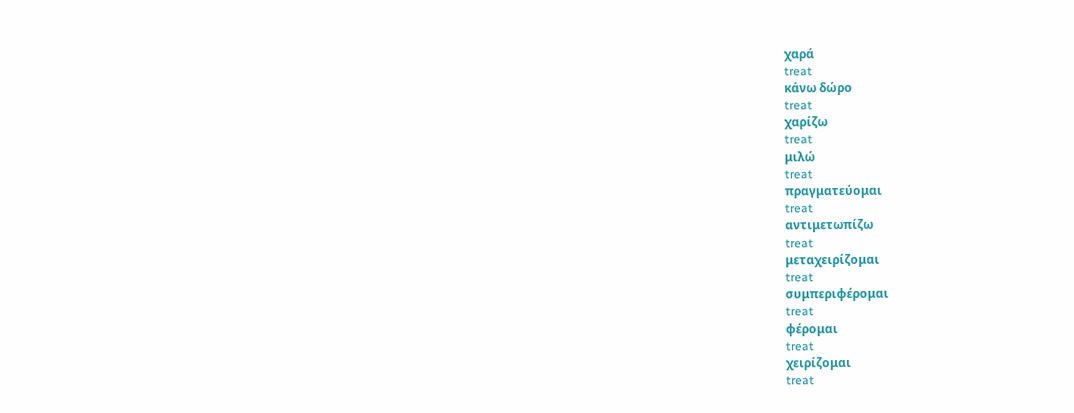χαρά
treat
κάνω δώρο
treat
χαρίζω
treat
μιλώ
treat
πραγματεύομαι
treat
αντιμετωπίζω
treat
μεταχειρίζομαι
treat
συμπεριφέρομαι
treat
φέρομαι
treat
χειρίζομαι
treat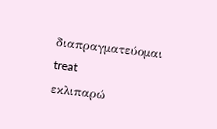διαπραγματεύομαι
treat
εκλιπαρώ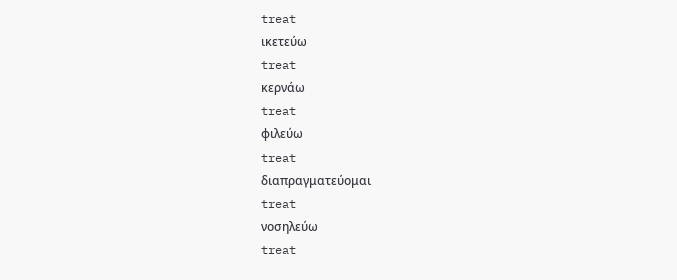treat
ικετεύω
treat
κερνάω
treat
φιλεύω
treat
διαπραγματεύομαι
treat
νοσηλεύω
treat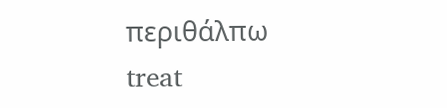περιθάλπω
treat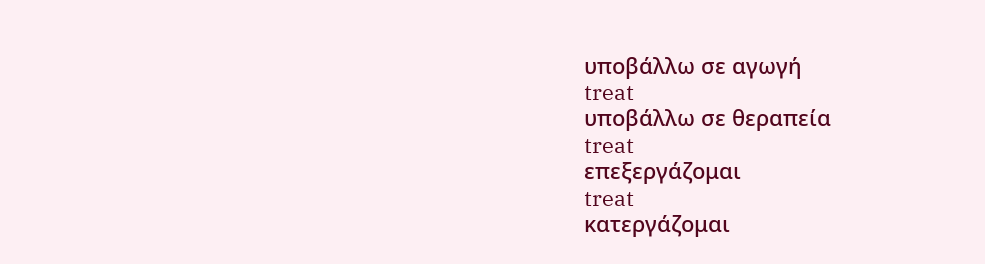υποβάλλω σε αγωγή
treat
υποβάλλω σε θεραπεία
treat
επεξεργάζομαι
treat
κατεργάζομαι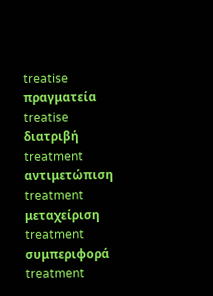treatise
πραγματεία
treatise
διατριβή
treatment
αντιμετώπιση
treatment
μεταχείριση
treatment
συμπεριφορά
treatment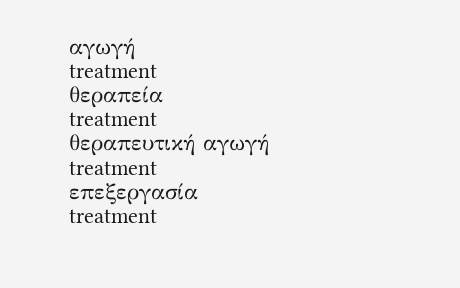αγωγή
treatment
θεραπεία
treatment
θεραπευτική αγωγή
treatment
επεξεργασία
treatment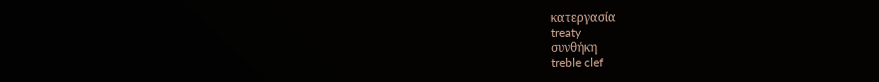κατεργασία
treaty
συνθήκη
treble clef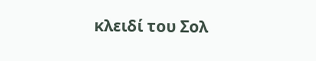κλειδί του Σολ